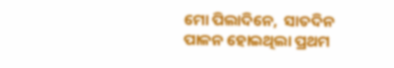ମୋ ପିଲାଦିନେ,  ସାତଦିନ ପାଳନ ହୋଇଥିଲା ପ୍ରଥମ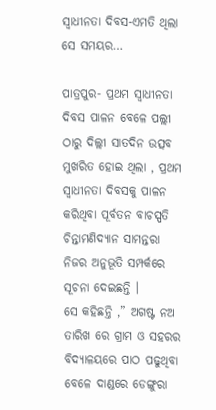ସ୍ୱାଧୀନତା ଦିବସ-ଏମତି ଥିଲା ସେ ସମୟର…

ପାତ୍ରପୁର- ପ୍ରଥମ ସ୍ଵାଧୀନତା ଦିବସ ପାଳନ ବେଳେ ପଲ୍ଲୀ ଠାରୁ ଦିଲ୍ଲୀ ସାତଦିନ ଉତ୍ସବ ମୁଖରିତ ହୋଇ ଥିଲା , ପ୍ରଥମ ସ୍ୱାଧୀନତା ଦିବସକୁ ପାଳନ କରିଥିବା ପୂର୍ବତନ ବାଚସ୍ପତି ଚିନ୍ତାମଣିଦ୍ୟାନ ସାମନ୍ତରା ନିଜର ଅନୁଭୂତି ସମ୍ପର୍କରେ ସୂଚନା ଦେଇଛନ୍ତି ।
ସେ କହିଛନ୍ତି ,” ଅଗଷ୍ଟ ନଅ ତାରିଖ ରେ ଗ୍ରାମ ଓ ସହରର ବିଦ୍ୟାଳୟରେ ପାଠ ପଢୁଥିବା ବେଳେ ଦାଣ୍ଡରେ ଡେଙ୍ଗୁରା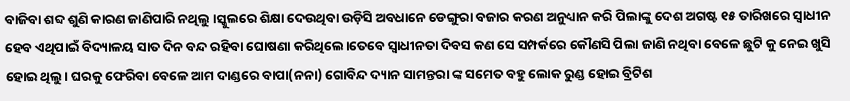ବାଜିବା ଶବ୍ଦ ଶୁଣି କାରଣ ଜାଣିପାରି ନଥିଲୁ ।ସ୍କୁଲରେ ଶିକ୍ଷା ଦେଉଥିବା ଉଡ଼ିସି ଅବଧାନେ ଡେଙ୍ଗୁରା ବଜାର କରଣ ଅନୁଧ୍ୟାନ କରି ପିଲାଙ୍କୁ ଦେଶ ଅଗଷ୍ଟ ୧୫ ତାରିଖରେ ସ୍ଵାଧୀନ ହେବ ଏଥିପାଇଁ ବିଦ୍ୟାଳୟ ସାତ ଦିନ ବନ୍ଦ ରହିବା ଘୋଷଣା କରିଥିଲେ।ତେବେ ସ୍ବାଧୀନତା ଦିବସ କଣ ସେ ସମ୍ପର୍କରେ କୌଣସି ପିଲା ଜାଣି ନଥିବା ବେଳେ ଛୁଟି କୁ ନେଇ ଖୁସି ହୋଇ ଥିଲୁ। ଘରକୁ ଫେରିବା ବେଳେ ଆମ ଦାଣ୍ଡରେ ବାପା(ନନା) ଗୋବିନ୍ଦ ଦ୍ୟାନ ସାମନ୍ତରା ଙ୍କ ସମେତ ବହୁ ଲୋକ ରୁଣ୍ଡ ହୋଇ ବ୍ରିଟିଶ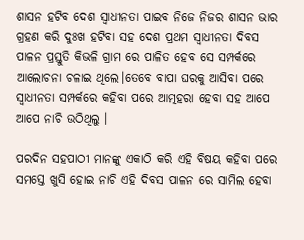ଶାସନ ହଟିବ ଦେଶ ସ୍ଵାଧୀନତା ପାଇବ ନିଜେ ନିଜର ଶାସନ ଭାର ଗ୍ରହଣ କରି ଦୁଃଖ ହଟିବା ସହ ଦେଶ ପ୍ରଥମ ସ୍ଵାଧୀନତା ଦିବସ ପାଳନ ପ୍ରସ୍ତୁତି କିଭଳି ଗ୍ରାମ ରେ ପାଳିତ ହେବ ସେ ସମ୍ପର୍କରେ ଆଲୋଚନା ଚଳାଇ ଥିଲେ।ତେବେ ବାପା ଘରକୁ ଆସିବା ପରେ ସ୍ବାଧୀନତା ସମ୍ପର୍କରେ କହିବା ପରେ ଆତ୍ମହରା ହେବା ସହ ଆପେ ଆପେ ନାଚି ଉଠିଥିଲୁ ।

ପରଦିନ ସହପାଠୀ ମାନଙ୍କୁ ଏକାଠି କରି ଏହି ବିଷୟ କହିବା ପରେ ସମସ୍ତେ ଖୁସି ହୋଇ ନାଚି ଏହି ଦିବସ ପାଳନ ରେ ସାମିଲ ହେବା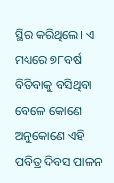ସ୍ଥିର କରିଥିଲେ। ଏ ମଧ୍ୟରେ ୭୮ବର୍ଷ ବିତିବାକୁ ବସିଥିବା ବେଳେ କୋଣେ ଅନୁକୋଣେ ଏହି ପବିତ୍ର ଦିବସ ପାଳନ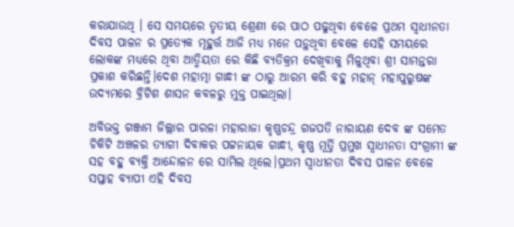କରାଯାଉଥି । ସେ ସମୟରେ ତୃତୀୟ ଶ୍ରେଣୀ ରେ ପାଠ ପଢୁଥିବା ବେଳେ ପ୍ରଥମ ସ୍ୱାଧୀନତା ଦିବସ ପାଳନ ର ପ୍ରତ୍ୟେକ ମୂହୁର୍ତ୍ତ ଆଜି ମଧ୍ୟ ମନେ ପଡ଼ୁଥିବା ବେଳେ ସେହି ସମୟରେ ଲୋକଙ୍କ ମଧ୍ୟରେ ଥିବା ଆତ୍ମିୟତା ରେ କିଛି ବ୍ୟତିକ୍ରମ ଦେଖିବାକୁ ମିଳୁଥିବା ଶ୍ରୀ ସାମନ୍ତରା ପ୍ରକାଶ କରିଛନ୍ତି।ଦେଶ ମହାତ୍ମା ଗାନ୍ଧୀ ଙ୍କ ଠାରୁ ଆରମ୍ଭ କରି ବହୁ ମହାନ୍ ମହାପୁରୁଷଙ୍କ ଉଦ୍ୟମରେ ବ୍ରିଟିଶ ଶାସନ କବଳରୁ ମୁକ୍ତ ପାଇଥିଲା।

ଅବିଭକ୍ତ ଗଞ୍ଜାମ ଜିଲ୍ଲାର ପାରଳା ମହାରାଜା କୃଷ୍ଣଚନ୍ଦ୍ର ଗଜପତି ନାରାୟଣ ଦେବ ଙ୍କ ସମେତ ଚିକିଟି ଅଞ୍ଚଳର ତ୍ୟାଗୀ ଦିବାକର ପଟ୍ଟନାୟକ ଗାନ୍ଧୀ, କୃଷ୍ଣ ମୂର୍ତ୍ତି ପ୍ରମୁଖ ସ୍ୱାଧୀନତା ସଂଗ୍ରାମୀ ଙ୍କ ସହ ବହୁ ବ୍ୟକ୍ତି ଆନ୍ଦୋଳନ ରେ ସାମିଲ ଥିଲେ।ପ୍ରଥମ ସ୍ୱାଧୀନତା ଦିବସ ପାଳନ ବେଳେ ସପ୍ତାହ ବ୍ୟାପୀ ଏହି ଦିବସ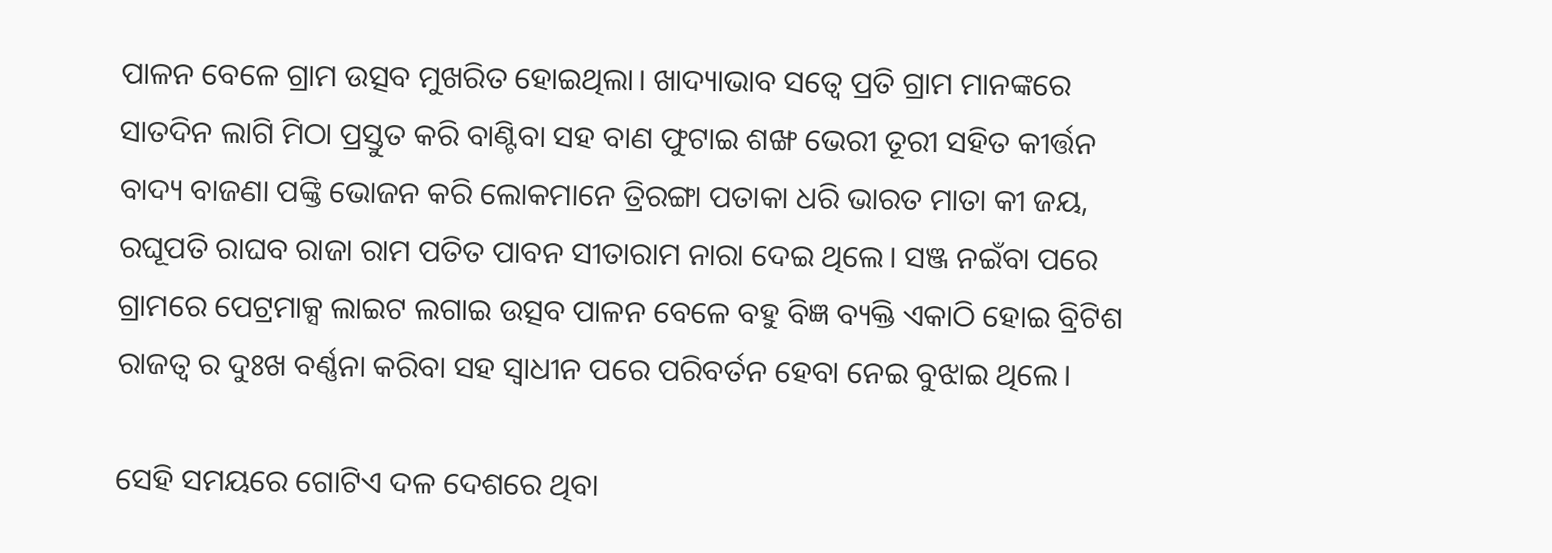ପାଳନ ବେଳେ ଗ୍ରାମ ଉତ୍ସବ ମୁଖରିତ ହୋଇଥିଲା। ଖାଦ୍ୟାଭାବ ସତ୍ୱେ ପ୍ରତି ଗ୍ରାମ ମାନଙ୍କରେ ସାତଦିନ ଲାଗି ମିଠା ପ୍ରସ୍ତୁତ କରି ବାଣ୍ଟିବା ସହ ବାଣ ଫୁଟାଇ ଶଙ୍ଖ ଭେରୀ ତୂରୀ ସହିତ କୀର୍ତ୍ତନ ବାଦ୍ୟ ବାଜଣା ପଙ୍କ୍ତି ଭୋଜନ କରି ଲୋକମାନେ ତ୍ରିରଙ୍ଗା ପତାକା ଧରି ଭାରତ ମାତା କୀ ଜୟ, ରଘୂପତି ରାଘବ ରାଜା ରାମ ପତିତ ପାବନ ସୀତାରାମ ନାରା ଦେଇ ଥିଲେ। ସଞ୍ଜ ନଇଁବା ପରେ ଗ୍ରାମରେ ପେଟ୍ରମାକ୍ସ ଲାଇଟ ଲଗାଇ ଉତ୍ସବ ପାଳନ ବେଳେ ବହୁ ବିଜ୍ଞ ବ୍ୟକ୍ତି ଏକାଠି ହୋଇ ବ୍ରିଟିଶ ରାଜତ୍ଵ ର ଦୁଃଖ ବର୍ଣ୍ଣନା କରିବା ସହ ସ୍ଵାଧୀନ ପରେ ପରିବର୍ତନ ହେବା ନେଇ ବୁଝାଇ ଥିଲେ।

ସେହି ସମୟରେ ଗୋଟିଏ ଦଳ ଦେଶରେ ଥିବା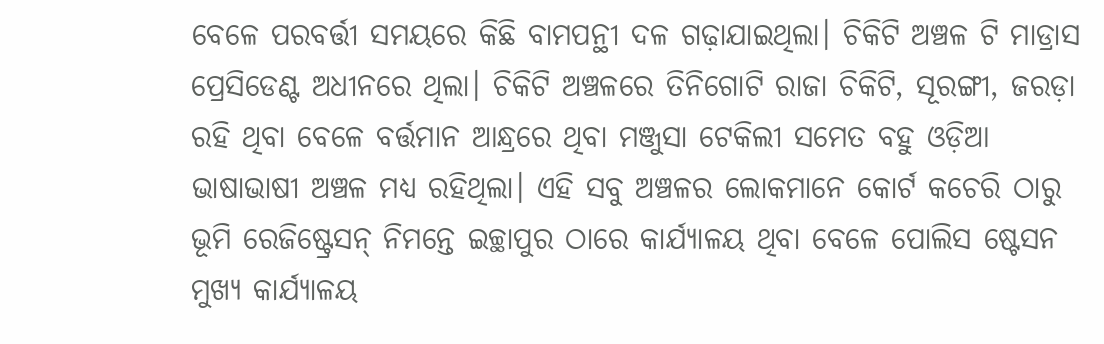ବେଳେ ପରବର୍ତ୍ତୀ ସମୟରେ କିଛି ବାମପନ୍ଥୀ ଦଳ ଗଢ଼ାଯାଇଥିଲା। ଚିକିଟି ଅଞ୍ଚଳ ଟି ମାଡ୍ରାସ ପ୍ରେସିଡେଣ୍ଟ ଅଧୀନରେ ଥିଲା। ଚିକିଟି ଅଞ୍ଚଳରେ ତିନିଗୋଟି ରାଜା ଚିକିଟି, ସୂରଙ୍ଗୀ, ଜରଡ଼ା ରହି ଥିବା ବେଳେ ବର୍ତ୍ତମାନ ଆନ୍ଧ୍ରରେ ଥିବା ମଞ୍ଜୁସା ଟେକିଲୀ ସମେତ ବହୁ ଓଡ଼ିଆ ଭାଷାଭାଷୀ ଅଞ୍ଚଳ ମଧ୍ୟ ରହିଥିଲା। ଏହି ସବୁ ଅଞ୍ଚଳର ଲୋକମାନେ କୋର୍ଟ କଚେରି ଠାରୁ ଭୂମି ରେଜିଷ୍ଟ୍ରେସନ୍ ନିମନ୍ତେ ଇଚ୍ଛାପୁର ଠାରେ କାର୍ଯ୍ୟାଳୟ ଥିବା ବେଳେ ପୋଲିସ ଷ୍ଟେସନ ମୁଖ୍ୟ କାର୍ଯ୍ୟାଳୟ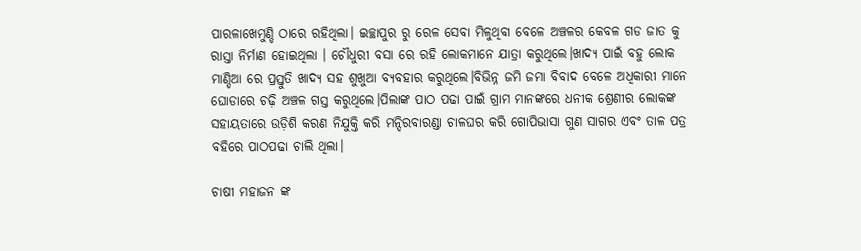ପାରଳାଖେମୁଣ୍ଡି ଠାରେ ରହିଥିଲା। ଇଚ୍ଛାପୁର ରୁ ରେଳ ସେବା ମିଳୁଥିବା ବେଳେ ଅଞ୍ଚଳର କେବଳ ଗଡ ଜାତ କୁ ରାସ୍ତା ନିର୍ମାଣ ହୋଇଥିଲା । ଚୌଧୁରୀ ବସା ରେ ରହି ଲୋକମାନେ ଯାତ୍ରା କରୁଥିଲେ।ଖାଦ୍ୟ ପାଇଁ ବହୁ ଲୋକ ମାଣ୍ଡିଆ ରେ ପ୍ରସ୍ତୁତି ଖାଦ୍ୟ ସହ ଶୁଖୁଆ ବ୍ୟବହାର କରୁଥିଲେ।ବିଭିନ୍ନ ଜମି ଜମା ବିବାଦ ବେଳେ ଅଧିକାରୀ ମାନେ ଘୋଡାରେ ଚଢ଼ି ଅଞ୍ଚଳ ଗସ୍ତ କରୁଥିଲେ।ପିଲାଙ୍କ ପାଠ ପଢା ପାଇଁ ଗ୍ରାମ ମାନଙ୍କରେ ଧନୀକ ଶ୍ରେଣୀର ଲୋକଙ୍କ ସହାୟତାରେ ଉଡ଼ିଶି କରଣ ନିଯୁକ୍ତି କରି ମନ୍ଦିରବାରଣ୍ଡା ଚାଳଘର କରି ଗୋପିଭାସା ଗୁଣ ସାଗର ଏବଂ ତାଳ ପତ୍ର ବହିରେ ପାଠପଢା ଚାଲି ଥିଲା।

ଚାଷୀ ମହାଜନ ଙ୍କ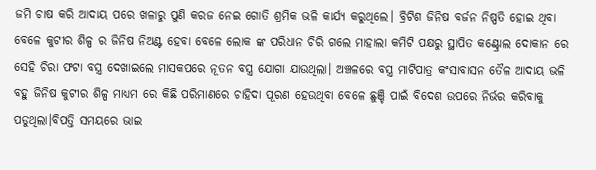ଜମି ଚାଷ କରି ଆଦାୟ ପରେ ଖଳାରୁ ପୁଣି କରଜ ନେଇ ଗୋତି ଶ୍ରମିକ ଭଳି କାର୍ଯ୍ୟ କରୁଥିଲେ। ବ୍ରିଟିଶ ଜିନିଷ ବର୍ଜନ ନିଷ୍ପତି ହୋଇ ଥିବା ବେଳେ କୁଟୀର ଶିଳ୍ପ ର ଜିନିଷ ନିଅଣ୍ଟ ହେବା ବେଳେ ଲୋକ ଙ୍କ ପରିଧାନ ଚିରି ଗଲେ ମାହାଲା କମିଟି ପକ୍ଷରୁ ସ୍ଥାପିତ କଣ୍ଟ୍ରୋଲ ଦୋକାନ ରେ ସେହି ଚିରା ଫଟା ବସ୍ତ୍ର ଦେଖାଇଲେ ମାସକପରେ ନୂତନ ବସ୍ତ୍ର ଯୋଗା ଯାଉଥିଲା। ଅଞ୍ଚଳରେ ବସ୍ତ୍ର ମାଟିପାତ୍ର କଂସାବାସନ ତୈଳ ଆଦାୟ ଭଳି ବହୁ ଜିନିଷ କୁଟୀର ଶିଳ୍ପ ମାଧ୍ୟମ ରେ କିଛି ପରିମାଣରେ ଚାହିଦା ପୂରଣ ହେଉଥିବା ବେଳେ ଛୁଞ୍ଚି ପାଇଁ ବିଦେଶ ଉପରେ ନିର୍ଭର କରିବାକୁ ପଡୁଥିଲା।ବିପତ୍ତି ସମୟରେ ଭାଇ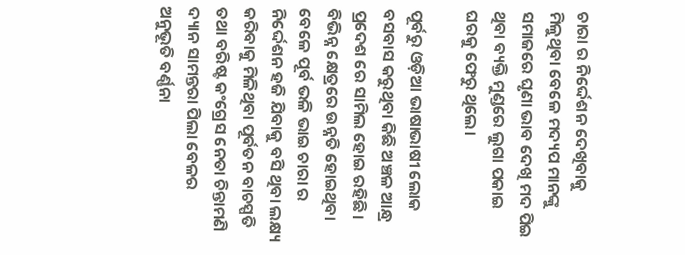ଚାରା ର ନିର୍ଦ୍ଦେଶନ ଦେଖିବାକୁ ମିଳୁଥିବା ବେଳେ ମଦ୍ୟପ ମାନଙ୍କୁ ସମାଜରେ ଘୃଣା ଭାବ ଦେଖି ମଦ ପିଇ ଥିବା ବ୍ୟକ୍ତି ମୁଣ୍ଡରେ ଲୁଗା ପକାଇ ଘରକୁ ଫେରୁ ଥିଲେ।

ପୂର୍ବରୁ ଓଡ଼ିଆ ଭାଷାଭାଷୀ ଲୋକ ବସବାସ କରୁଥିବା କିଛି ଅଞ୍ଚଳ ଆନ୍ଧ୍ର ପ୍ରଦେଶ ରେ ସାମିଲ ହୋଇ ରହିଛି। ବିଭିନ୍ନ କ୍ଷେତ୍ରରେ ଉନ୍ନତି ହୋଇଥିବା ବେଳେ ପୂର୍ବ ଭଳି ଭାଇ ଚାରା ର ନିର୍ଦ୍ଦେଶନ ହଜି ଯିବାକୁ ବସି ଥିବା ଲକ୍ଷ୍ୟ କରିବାକୁ ମିଳିଥିବା ପୂର୍ବତନ ବାଚସ୍ପତି ତଥା ବରିଷ୍ଟ କଂଗ୍ରେସ ନେତା ଚିନ୍ତାମଣି ଦ୍ୟାନ ସାମନ୍ତରା ପିଲା ବେଳର ଅନୁଭୂତି ବର୍ଣ୍ଣନା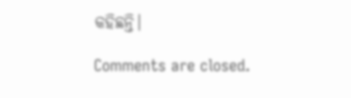କହିଛନ୍ତି।

Comments are closed.